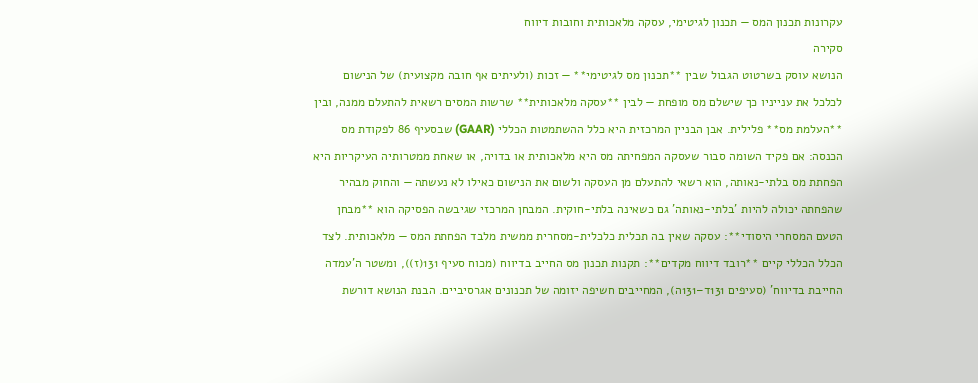עקרונות תכנון המס — תכנון לגיטימי, עסקה מלאכותית וחובות דיווח
סקירה
הנושא עוסק בשרטוט הגבול שבין **תכנון מס לגיטימי** — זכות (ולעיתים אף חובה מקצועית) של הנישום לכלכל את ענייניו כך שישלם מס מופחת — לבין **עסקה מלאכותית** שרשות המסים רשאית להתעלם ממנה, ובין **העלמת מס** פלילית. אבן הבניין המרכזית היא כלל ההשתמטות הכללי (GAAR) שבסעיף 86 לפקודת מס הכנסה: אם פקיד השומה סבור שעסקה המפחיתה מס היא מלאכותית או בדויה, או שאחת ממטרותיה העיקריות היא הפחתת מס בלתי-נאותה, הוא רשאי להתעלם מן העסקה ולשום את הנישום כאילו לא נעשתה — והחוק מבהיר שהפחתה יכולה להיות 'בלתי-נאותה' גם כשאינה בלתי-חוקית. המבחן המרכזי שגיבשה הפסיקה הוא **מבחן הטעם המסחרי היסודי**: עסקה שאין בה תכלית כלכלית-מסחרית ממשית מלבד הפחתת המס — מלאכותית. לצד הכלל הכללי קיים **רובד דיווח מקדים**: תקנות תכנון מס החייב בדיווח (מכוח סעיף 131(ז)), ומשטר ה'עמדה החייבת בדיווח' (סעיפים 131ד–131ה), המחייבים חשיפה יזומה של תכנונים אגרסיביים. הבנת הנושא דורשת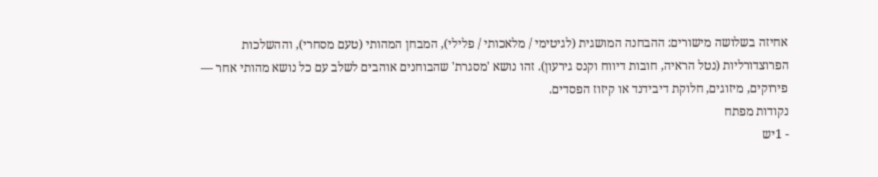אחיזה בשלושה מישורים: ההבחנה המושגית (לגיטימי / מלאכותי / פלילי), המבחן המהותי (טעם מסחרי), וההשלכות הפרוצדורליות (נטל הראיה, חובות דיווח וקנס גירעון). זהו נושא 'מסגרת' שהבוחנים אוהבים לשלב עם כל נושא מהותי אחר — פירוקים, מיזוגים, חלוקת דיבידנד או קיזוז הפסדים.
נקודות מפתח
- 1יש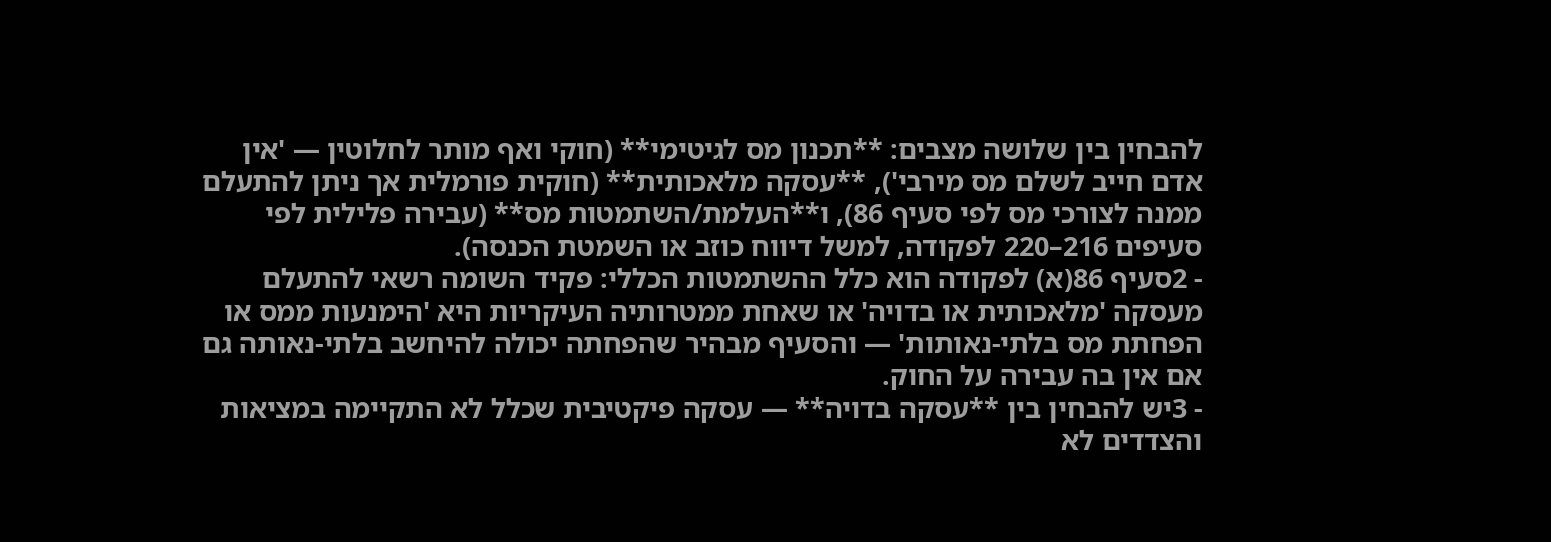להבחין בין שלושה מצבים: **תכנון מס לגיטימי** (חוקי ואף מותר לחלוטין — 'אין אדם חייב לשלם מס מירבי'), **עסקה מלאכותית** (חוקית פורמלית אך ניתן להתעלם ממנה לצורכי מס לפי סעיף 86), ו**העלמת/השתמטות מס** (עבירה פלילית לפי סעיפים 216–220 לפקודה, למשל דיווח כוזב או השמטת הכנסה).
- 2סעיף 86(א) לפקודה הוא כלל ההשתמטות הכללי: פקיד השומה רשאי להתעלם מעסקה 'מלאכותית או בדויה' או שאחת ממטרותיה העיקריות היא 'הימנעות ממס או הפחתת מס בלתי-נאותות' — והסעיף מבהיר שהפחתה יכולה להיחשב בלתי-נאותה גם אם אין בה עבירה על החוק.
- 3יש להבחין בין **עסקה בדויה** — עסקה פיקטיבית שכלל לא התקיימה במציאות והצדדים לא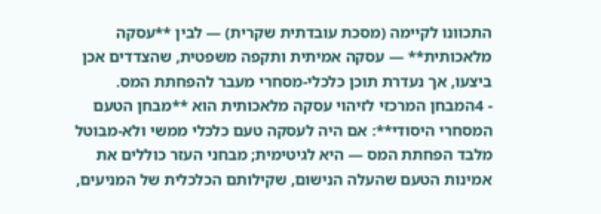התכוונו לקיימה (מסכת עובדתית שקרית) — לבין **עסקה מלאכותית** — עסקה אמיתית ותקפה משפטית, שהצדדים אכן ביצעו, אך נעדרת תוכן כלכלי-מסחרי מעבר להפחתת המס.
- 4המבחן המרכזי לזיהוי עסקה מלאכותית הוא **מבחן הטעם המסחרי היסודי**: אם היה לעסקה טעם כלכלי ממשי ולא-מבוטל מלבד הפחתת המס — היא לגיטימית; מבחני העזר כוללים את אמינות הטעם שהעלה הנישום, שקילותם הכלכלית של המניעים,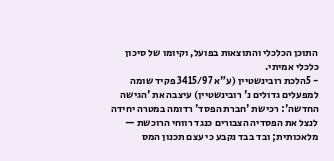התוכן הכלכלי והתוצאות בפועל, וקיומו של סיכון כלכלי אמיתי.
- 5הלכת רובינשטיין (ע"א 3415/97 פקיד שומה למפעלים גדולים נ' רובינשטיין) עיצבה את 'הגישה החדשה': רכישת 'חברת הפסד' רדומה במטרה יחידה לנצל את הפסדיה הצבורים כנגד רווחי הרוכשת — מלאכותית; ובד בבד נקבע כי עצם תכנון המס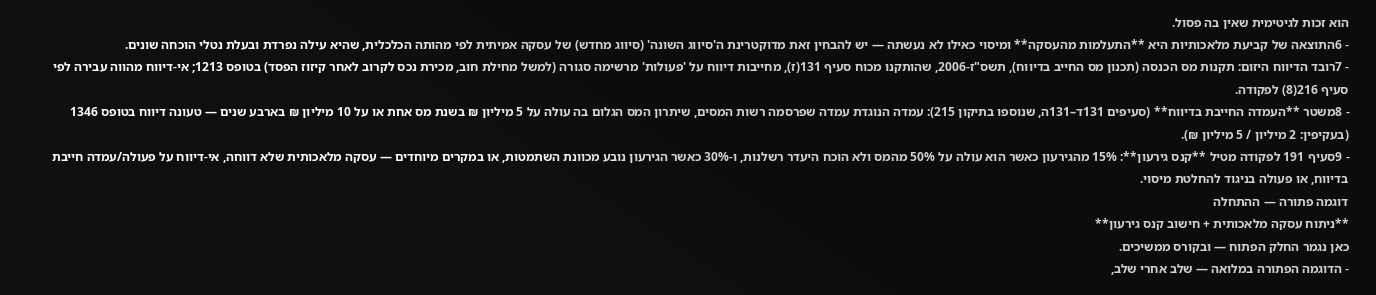הוא זכות לגיטימית שאין בה פסול.
- 6התוצאה של קביעת מלאכותיות היא **התעלמות מהעסקה** ומיסוי כאילו לא נעשתה — יש להבחין זאת מדוקטרינת ה'סיווג השונה' (סיווג מחדש) של עסקה אמיתית לפי מהותה הכלכלית, שהיא עילה נפרדת ובעלת נטלי הוכחה שונים.
- 7רובד הדיווח היזום: תקנות מס הכנסה (תכנון מס החייב בדיווח), תשס"ז-2006, שהותקנו מכוח סעיף 131(ז), מחייבות דיווח על 'פעולות' מרשימה סגורה (למשל מחילת חוב, מכירת נכס לקרוב לאחר קיזוז הפסד) בטופס 1213; אי-דיווח מהווה עבירה לפי סעיף 216(8) לפקודה.
- 8משטר **העמדה החייבת בדיווח** (סעיפים 131ד–131ה, שנוספו בתיקון 215): עמדה הנוגדת עמדה שפרסמה רשות המסים, שיתרון המס הגלום בה עולה על 5 מיליון ₪ בשנת מס אחת או על 10 מיליון ₪ בארבע שנים — טעונה דיווח בטופס 1346 (בעקיפין: 2 מיליון / 5 מיליון ₪).
- 9סעיף 191 לפקודה מטיל **קנס גירעון**: 15% מהגירעון כאשר הוא עולה על 50% מהמס ולא הוכח היעדר רשלנות, ו-30% כאשר הגירעון נובע מכוונת השתמטות, או במקרים מיוחדים — עסקה מלאכותית שלא דווחה, אי-דיווח על פעולה/עמדה חייבת בדיווח, או פעולה בניגוד להחלטת מיסוי.
דוגמה פתורה — ההתחלה
**ניתוח עסקה מלאכותית + חישוב קנס גירעון**
כאן נגמר החלק הפתוח — ובקורס ממשיכים.
- הדוגמה הפתורה במלואה — שלב אחרי שלב,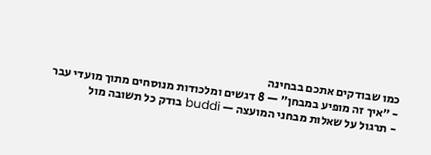כמו שבודקים אתכם בבחינה
- ״איך זה מופיע במבחן״ — 8 דגשים ומלכודות מנוסחים מתוך מועדי עבר
- תרגול על שאלות מבחני המועצה — buddi בודק כל תשובה מול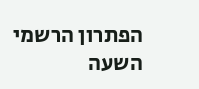הפתרון הרשמי
השעה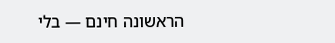הראשונה חינם — בלי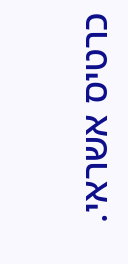כרטיס אשראי.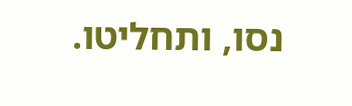נסו, ותחליטו.